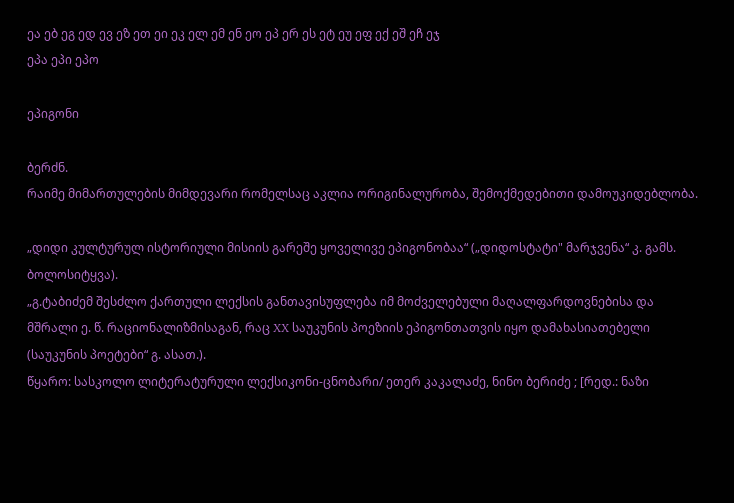ეა ებ ეგ ედ ევ ეზ ეთ ეი ეკ ელ ემ ენ ეო ეპ ერ ეს ეტ ეუ ეფ ექ ეშ ეჩ ეჯ
ეპა ეპი ეპო

ეპიგონი

ბერძნ.
რაიმე მიმართულების მიმდევარი რომელსაც აკლია ორიგინალურობა, შემოქმედებითი დამოუკიდებლობა.

„დიდი კულტურულ ისტორიული მისიის გარეშე ყოველივე ეპიგონობაა“ („დიდოსტატი" მარჯვენა“ კ. გამს. ბოლოსიტყვა).
„გ.ტაბიძემ შესძლო ქართული ლექსის განთავისუფლება იმ მოძველებული მაღალფარდოვნებისა და მშრალი ე. წ. რაციონალიზმისაგან, რაც XX საუკუნის პოეზიის ეპიგონთათვის იყო დამახასიათებელი (საუკუნის პოეტები“ გ. ასათ.).
წყარო: სასკოლო ლიტერატურული ლექსიკონი-ცნობარი/ ეთერ კაკალაძე, ნინო ბერიძე ; [რედ.: ნაზი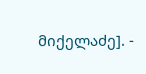მიქელაძე]. -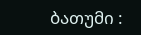ბათუმი :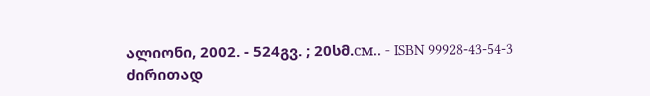ალიონი, 2002. - 524გვ. ; 20სმ.см.. - ISBN 99928-43-54-3
ძირითად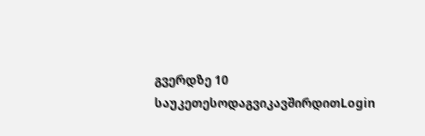გვერდზე 10 საუკეთესოდაგვიკავშირდითLogin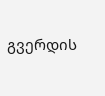გვერდის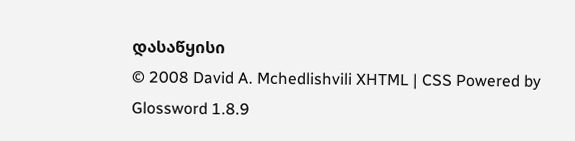დასაწყისი
© 2008 David A. Mchedlishvili XHTML | CSS Powered by Glossword 1.8.9